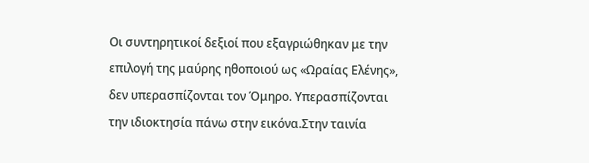Οι συντηρητικοί δεξιοί που εξαγριώθηκαν με την επιλογή της μαύρης ηθοποιού ως «Ωραίας Ελένης», δεν υπερασπίζονται τον Όμηρο. Υπερασπίζονται την ιδιοκτησία πάνω στην εικόνα.Στην ταινία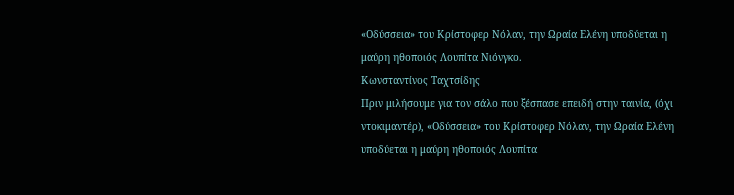«Οδύσσεια» του Κρίστοφερ Νόλαν, την Ωραία Ελένη υποδύεται η μαύρη ηθοποιός Λουπίτα Νιόνγκο.
Κωνσταντίνος Ταχτσίδης
Πριν μιλήσουμε για τον σάλο που ξέσπασε επειδή στην ταινία, (όχι ντοκιμαντέρ), «Οδύσσεια» του Κρίστοφερ Νόλαν, την Ωραία Ελένη υποδύεται η μαύρη ηθοποιός Λουπίτα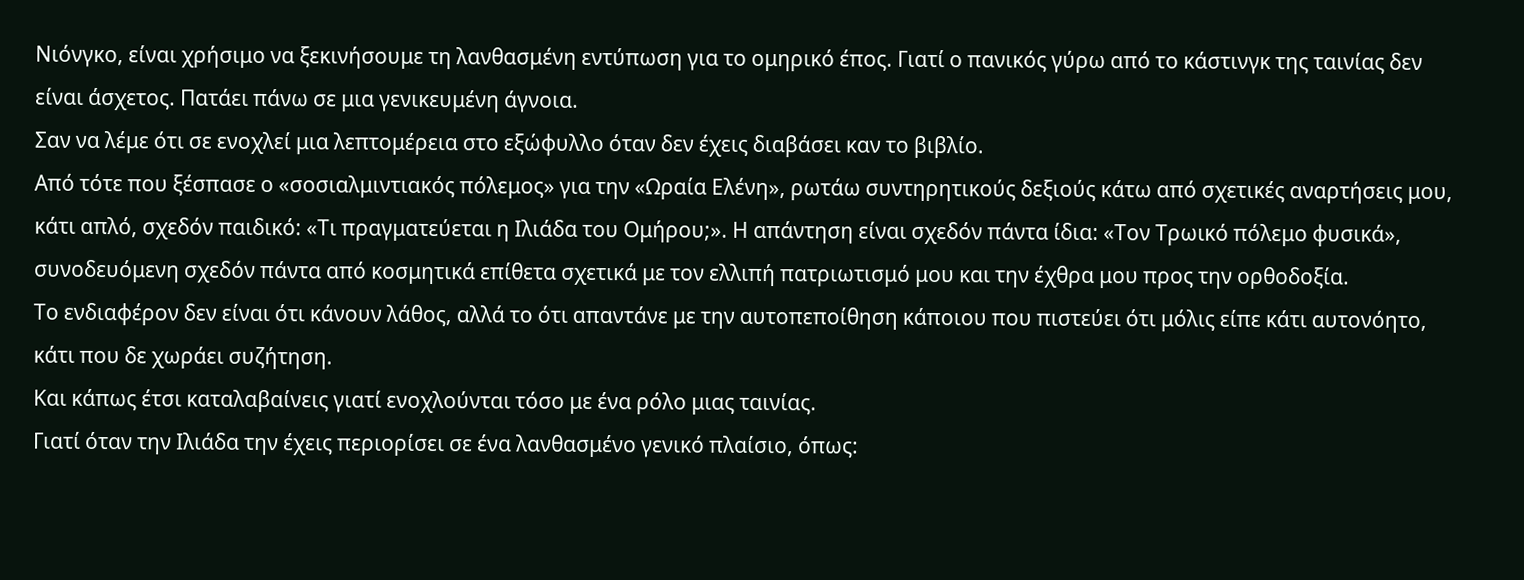Νιόνγκο, είναι χρήσιμο να ξεκινήσουμε τη λανθασμένη εντύπωση για το ομηρικό έπος. Γιατί ο πανικός γύρω από το κάστινγκ της ταινίας δεν είναι άσχετος. Πατάει πάνω σε μια γενικευμένη άγνοια.
Σαν να λέμε ότι σε ενοχλεί μια λεπτομέρεια στο εξώφυλλο όταν δεν έχεις διαβάσει καν το βιβλίο.
Από τότε που ξέσπασε ο «σοσιαλμιντιακός πόλεμος» για την «Ωραία Ελένη», ρωτάω συντηρητικούς δεξιούς κάτω από σχετικές αναρτήσεις μου, κάτι απλό, σχεδόν παιδικό: «Τι πραγματεύεται η Ιλιάδα του Ομήρου;». Η απάντηση είναι σχεδόν πάντα ίδια: «Τον Τρωικό πόλεμο φυσικά», συνοδευόμενη σχεδόν πάντα από κοσμητικά επίθετα σχετικά με τον ελλιπή πατριωτισμό μου και την έχθρα μου προς την ορθοδοξία.
Το ενδιαφέρον δεν είναι ότι κάνουν λάθος, αλλά το ότι απαντάνε με την αυτοπεποίθηση κάποιου που πιστεύει ότι μόλις είπε κάτι αυτονόητο, κάτι που δε χωράει συζήτηση.
Και κάπως έτσι καταλαβαίνεις γιατί ενοχλούνται τόσο με ένα ρόλο μιας ταινίας.
Γιατί όταν την Ιλιάδα την έχεις περιορίσει σε ένα λανθασμένο γενικό πλαίσιο, όπως: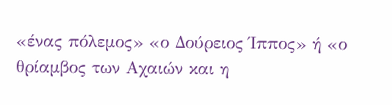«ένας πόλεμος» «ο Δούρειος Ίππος» ή «ο θρίαμβος των Αχαιών και η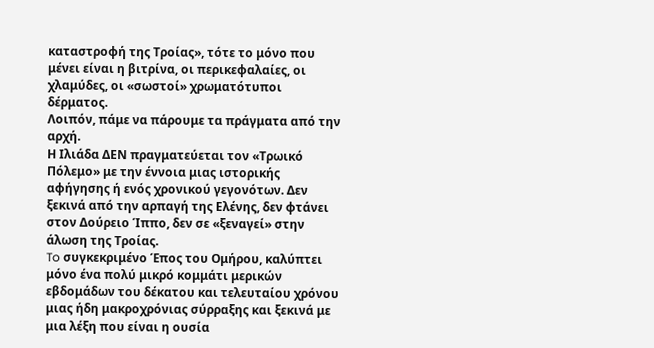καταστροφή της Τροίας», τότε το μόνο που μένει είναι η βιτρίνα, οι περικεφαλαίες, οι χλαμύδες, οι «σωστοί» χρωματότυποι δέρματος.
Λοιπόν, πάμε να πάρουμε τα πράγματα από την αρχή.
Η Ιλιάδα ΔΕΝ πραγματεύεται τον «Τρωικό Πόλεμο» με την έννοια μιας ιστορικής αφήγησης ή ενός χρονικού γεγονότων. Δεν ξεκινά από την αρπαγή της Ελένης, δεν φτάνει στον Δούρειο Ίππο, δεν σε «ξεναγεί» στην άλωση της Τροίας.
To συγκεκριμένο Έπος του Ομήρου, καλύπτει μόνο ένα πολύ μικρό κομμάτι μερικών εβδομάδων του δέκατου και τελευταίου χρόνου μιας ήδη μακροχρόνιας σύρραξης και ξεκινά με μια λέξη που είναι η ουσία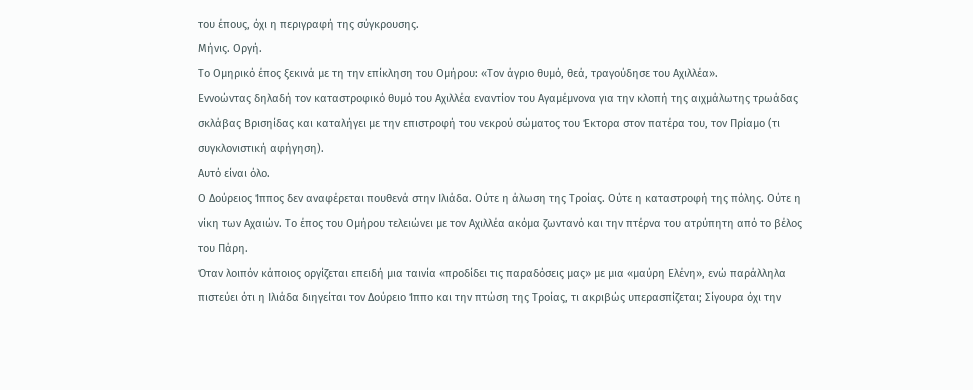του έπους, όχι η περιγραφή της σύγκρουσης.
Μήνις. Οργή.
Το Ομηρικό έπος ξεκινά με τη την επίκληση του Ομήρου: «Τον άγριο θυμό, θεά, τραγούδησε του Αχιλλέα».
Εννοώντας δηλαδή τον καταστροφικό θυμό του Αχιλλέα εναντίον του Αγαμέμνονα για την κλοπή της αιχμάλωτης τρωάδας σκλάβας Βρισηίδας και καταλήγει με την επιστροφή του νεκρού σώματος του Έκτορα στον πατέρα του, τον Πρίαμο (τι συγκλονιστική αφήγηση).
Αυτό είναι όλο.
Ο Δούρειος Ίππος δεν αναφέρεται πουθενά στην Ιλιάδα. Ούτε η άλωση της Τροίας. Ούτε η καταστροφή της πόλης. Ούτε η νίκη των Αχαιών. Το έπος του Ομήρου τελειώνει με τον Αχιλλέα ακόμα ζωντανό και την πτέρνα του ατρύπητη από το βέλος του Πάρη.
Όταν λοιπόν κάποιος οργίζεται επειδή μια ταινία «προδίδει τις παραδόσεις μας» με μια «μαύρη Ελένη», ενώ παράλληλα πιστεύει ότι η Ιλιάδα διηγείται τον Δούρειο Ίππο και την πτώση της Τροίας, τι ακριβώς υπερασπίζεται; Σίγουρα όχι την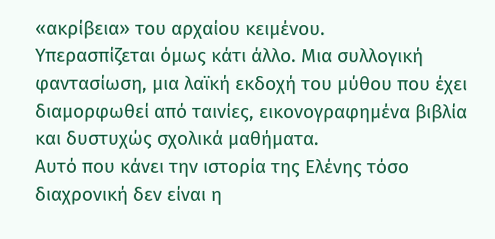«ακρίβεια» του αρχαίου κειμένου.
Υπερασπίζεται όμως κάτι άλλο. Μια συλλογική φαντασίωση, μια λαϊκή εκδοχή του μύθου που έχει διαμορφωθεί από ταινίες, εικονογραφημένα βιβλία και δυστυχώς σχολικά μαθήματα.
Αυτό που κάνει την ιστορία της Ελένης τόσο διαχρονική δεν είναι η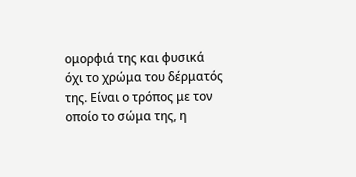ομορφιά της και φυσικά όχι το χρώμα του δέρματός της. Είναι ο τρόπος με τον οποίο το σώμα της, η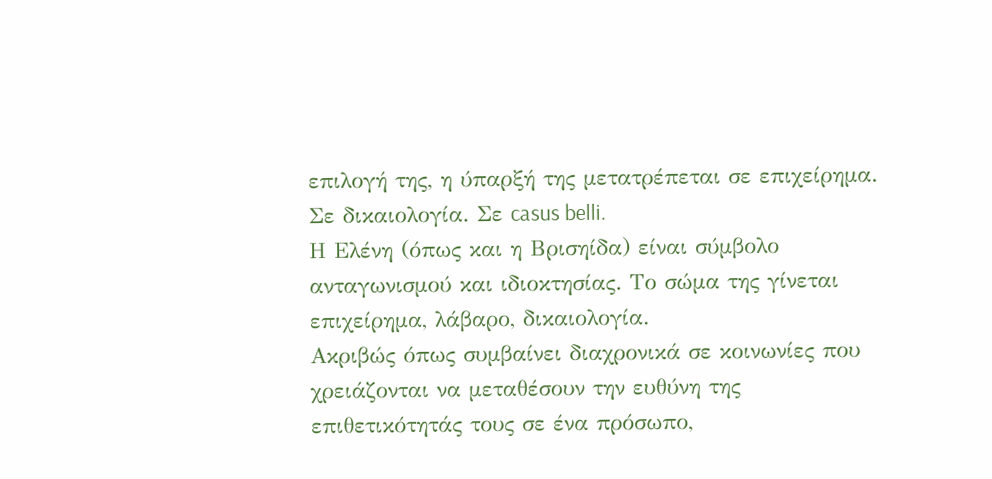επιλογή της, η ύπαρξή της μετατρέπεται σε επιχείρημα. Σε δικαιολογία. Σε casus belli.
Η Ελένη (όπως και η Βρισηίδα) είναι σύμβολο ανταγωνισμού και ιδιοκτησίας. Το σώμα της γίνεται επιχείρημα, λάβαρο, δικαιολογία.
Ακριβώς όπως συμβαίνει διαχρονικά σε κοινωνίες που χρειάζονται να μεταθέσουν την ευθύνη της επιθετικότητάς τους σε ένα πρόσωπο,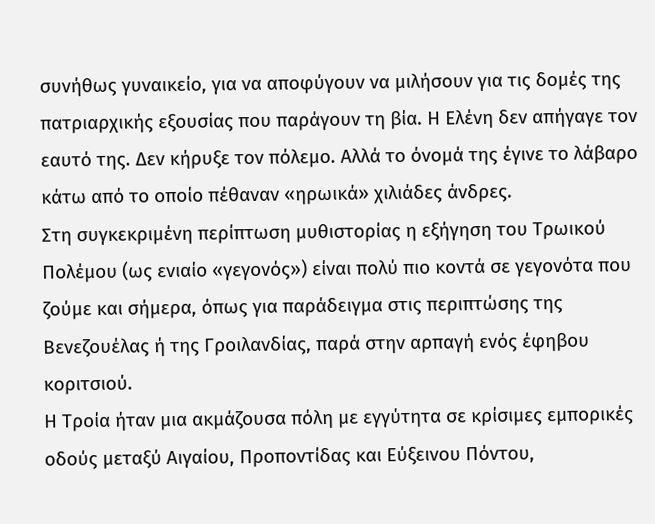συνήθως γυναικείο, για να αποφύγουν να μιλήσουν για τις δομές της πατριαρχικής εξουσίας που παράγουν τη βία. Η Ελένη δεν απήγαγε τον εαυτό της. Δεν κήρυξε τον πόλεμο. Αλλά το όνομά της έγινε το λάβαρο κάτω από το οποίο πέθαναν «ηρωικά» χιλιάδες άνδρες.
Στη συγκεκριμένη περίπτωση μυθιστορίας η εξήγηση του Τρωικού Πολέμου (ως ενιαίο «γεγονός») είναι πολύ πιο κοντά σε γεγονότα που ζούμε και σήμερα, όπως για παράδειγμα στις περιπτώσης της Βενεζουέλας ή της Γροιλανδίας, παρά στην αρπαγή ενός έφηβου κοριτσιού.
Η Τροία ήταν μια ακμάζουσα πόλη με εγγύτητα σε κρίσιμες εμπορικές οδούς μεταξύ Αιγαίου, Προποντίδας και Εύξεινου Πόντου,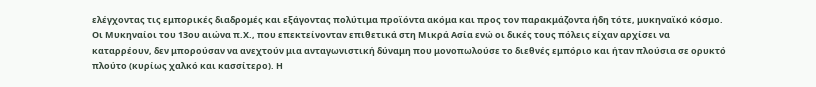ελέγχοντας τις εμπορικές διαδρομές και εξάγοντας πολύτιμα προϊόντα ακόμα και προς τον παρακμάζοντα ήδη τότε, μυκηναϊκό κόσμο. Οι Μυκηναίοι του 13ου αιώνα π.Χ., που επεκτείνονταν επιθετικά στη Μικρά Ασία ενώ οι δικές τους πόλεις είχαν αρχίσει να καταρρέουν, δεν μπορούσαν να ανεχτούν μια ανταγωνιστική δύναμη που μονοπωλούσε το διεθνές εμπόριο και ήταν πλούσια σε ορυκτό πλούτο (κυρίως χαλκό και κασσίτερο). Η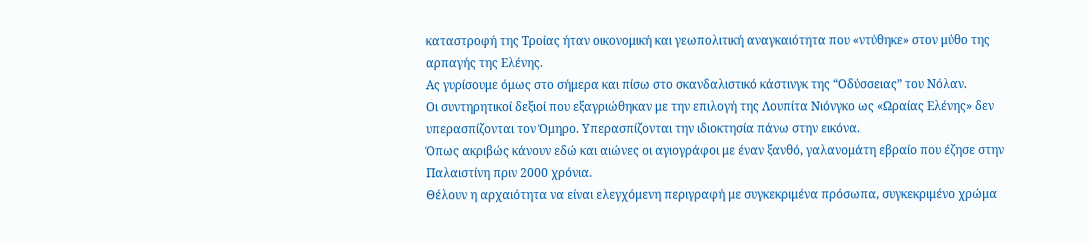καταστροφή της Τροίας ήταν οικονομική και γεωπολιτική αναγκαιότητα που «ντύθηκε» στον μύθο της αρπαγής της Ελένης.
Ας γυρίσουμε όμως στο σήμερα και πίσω στο σκανδαλιστικό κάστινγκ της “Οδύσσειας” του Νόλαν.
Οι συντηρητικοί δεξιοί που εξαγριώθηκαν με την επιλογή της Λουπίτα Νιόνγκο ως «Ωραίας Ελένης» δεν υπερασπίζονται τον Όμηρο. Υπερασπίζονται την ιδιοκτησία πάνω στην εικόνα.
Όπως ακριβώς κάνουν εδώ και αιώνες οι αγιογράφοι με έναν ξανθό, γαλανομάτη εβραίο που έζησε στην Παλαιστίνη πριν 2000 χρόνια.
Θέλουν η αρχαιότητα να είναι ελεγχόμενη περιγραφή με συγκεκριμένα πρόσωπα, συγκεκριμένο χρώμα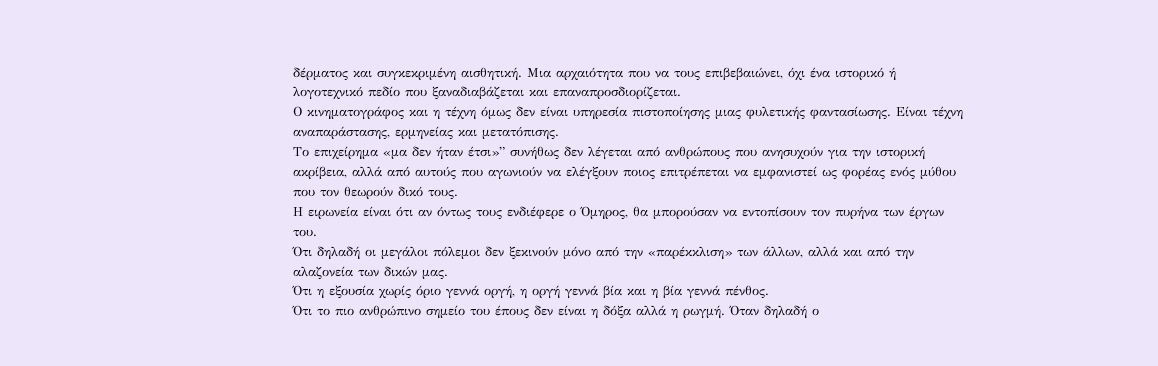δέρματος και συγκεκριμένη αισθητική. Μια αρχαιότητα που να τους επιβεβαιώνει, όχι ένα ιστορικό ή λογοτεχνικό πεδίο που ξαναδιαβάζεται και επαναπροσδιορίζεται.
Ο κινηματογράφος και η τέχνη όμως δεν είναι υπηρεσία πιστοποίησης μιας φυλετικής φαντασίωσης. Είναι τέχνη αναπαράστασης, ερμηνείας και μετατόπισης.
Το επιχείρημα «μα δεν ήταν έτσι»” συνήθως δεν λέγεται από ανθρώπους που ανησυχούν για την ιστορική ακρίβεια, αλλά από αυτούς που αγωνιούν να ελέγξουν ποιος επιτρέπεται να εμφανιστεί ως φορέας ενός μύθου που τον θεωρούν δικό τους.
Η ειρωνεία είναι ότι αν όντως τους ενδιέφερε ο Όμηρος, θα μπορούσαν να εντοπίσουν τον πυρήνα των έργων του.
Ότι δηλαδή οι μεγάλοι πόλεμοι δεν ξεκινούν μόνο από την «παρέκκλιση» των άλλων, αλλά και από την αλαζονεία των δικών μας.
Ότι η εξουσία χωρίς όριο γεννά οργή, η οργή γεννά βία και η βία γεννά πένθος.
Ότι το πιο ανθρώπινο σημείο του έπους δεν είναι η δόξα αλλά η ρωγμή. Όταν δηλαδή ο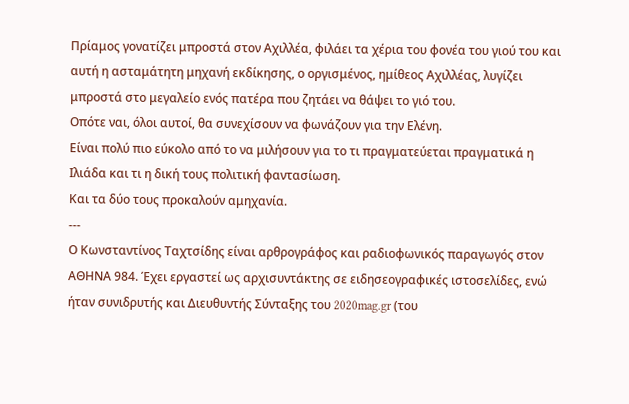Πρίαμος γονατίζει μπροστά στον Αχιλλέα, φιλάει τα χέρια του φονέα του γιού του και αυτή η ασταμάτητη μηχανή εκδίκησης, ο οργισμένος, ημίθεος Αχιλλέας, λυγίζει μπροστά στο μεγαλείο ενός πατέρα που ζητάει να θάψει το γιό του.
Οπότε ναι, όλοι αυτοί, θα συνεχίσουν να φωνάζουν για την Ελένη.
Είναι πολύ πιο εύκολο από το να μιλήσουν για το τι πραγματεύεται πραγματικά η Ιλιάδα και τι η δική τους πολιτική φαντασίωση.
Και τα δύο τους προκαλούν αμηχανία.
---
Ο Κωνσταντίνος Ταχτσίδης είναι αρθρογράφος και ραδιοφωνικός παραγωγός στον ΑΘΗΝΑ 984. Έχει εργαστεί ως αρχισυντάκτης σε ειδησεογραφικές ιστοσελίδες, ενώ ήταν συνιδρυτής και Διευθυντής Σύνταξης του 2020mag.gr (του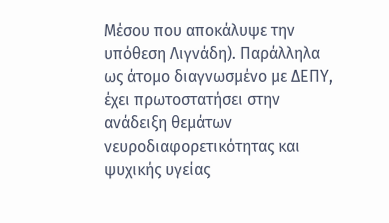Μέσου που αποκάλυψε την υπόθεση Λιγνάδη). Παράλληλα ως άτομο διαγνωσμένο με ΔΕΠΥ, έχει πρωτοστατήσει στην ανάδειξη θεμάτων νευροδιαφορετικότητας και ψυχικής υγείας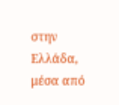στην Ελλάδα, μέσα από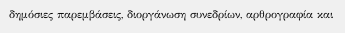δημόσιες παρεμβάσεις, διοργάνωση συνεδρίων, αρθρογραφία και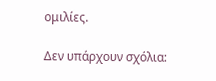ομιλίες.

Δεν υπάρχουν σχόλια: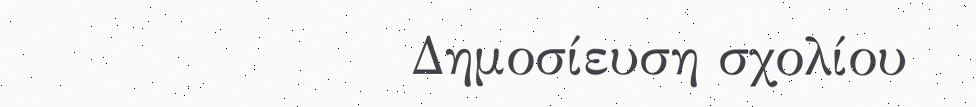Δημοσίευση σχολίου